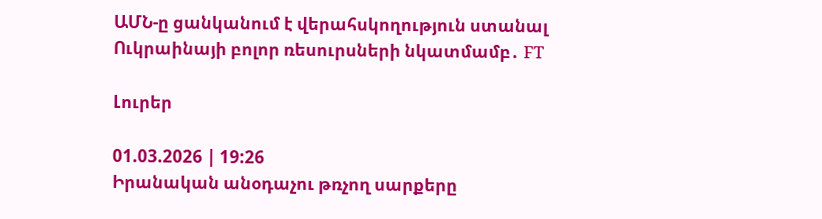ԱՄՆ-ը ցանկանում է վերահսկողություն ստանալ Ուկրաինայի բոլոր ռեսուրսների նկատմամբ․ FT

Լուրեր

01.03.2026 | 19:26
Իրանական անօդաչու թռչող սարքերը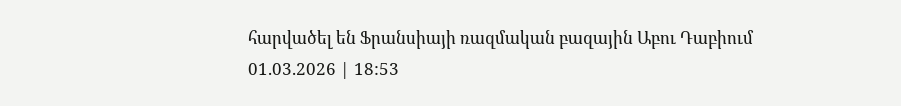հարվածել են Ֆրանսիայի ռազմական բազային Աբու Դաբիում
01.03.2026 | 18:53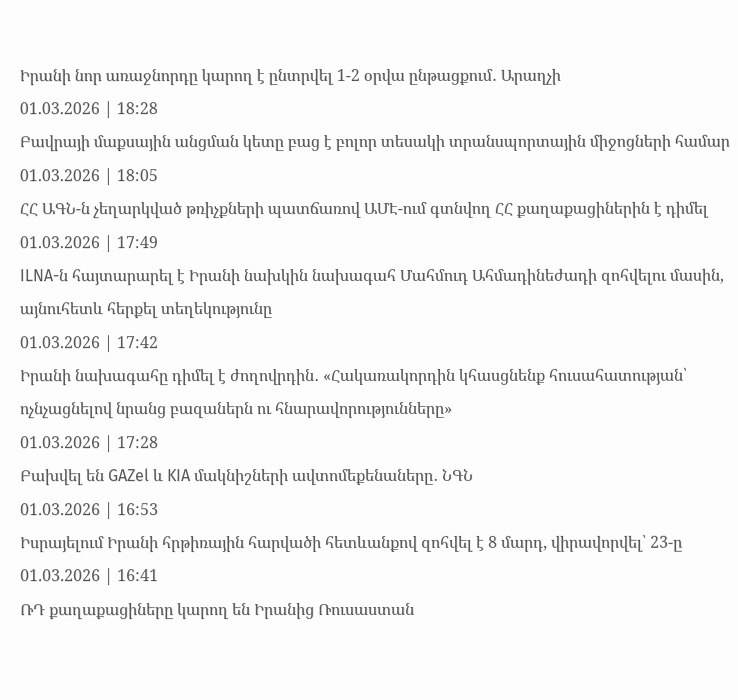Իրանի նոր առաջնորդը կարող է ընտրվել 1-2 օրվա ընթացքում․ Արաղչի
01.03.2026 | 18:28
Բավրայի մաքսային անցման կետը բաց է բոլոր տեսակի տրանսպորտային միջոցների համար
01.03.2026 | 18:05
ՀՀ ԱԳՆ-ն չեղարկված թռիչքների պատճառով ԱՄԷ-ում գտնվող ՀՀ քաղաքացիներին է դիմել
01.03.2026 | 17:49
ILNA-ն հայտարարել է Իրանի նախկին նախագահ Մահմուդ Ահմադինեժադի զոհվելու մասին, այնուհետև հերքել տեղեկությունը
01.03.2026 | 17:42
Իրանի նախագահը դիմել է ժողովրդին․ «Հակառակորդին կհասցնենք հուսահատության՝ ոչնչացնելով նրանց բազաներն ու հնարավորությունները»
01.03.2026 | 17:28
Բախվել են GAZel և KIA մակնիշների ավտոմեքենաները․ ՆԳՆ
01.03.2026 | 16:53
Իսրայելում Իրանի հրթիռային հարվածի հետևանքով զոհվել է 8 մարդ, վիրավորվել՝ 23-ը
01.03.2026 | 16:41
ՌԴ քաղաքացիները կարող են Իրանից Ռուսաստան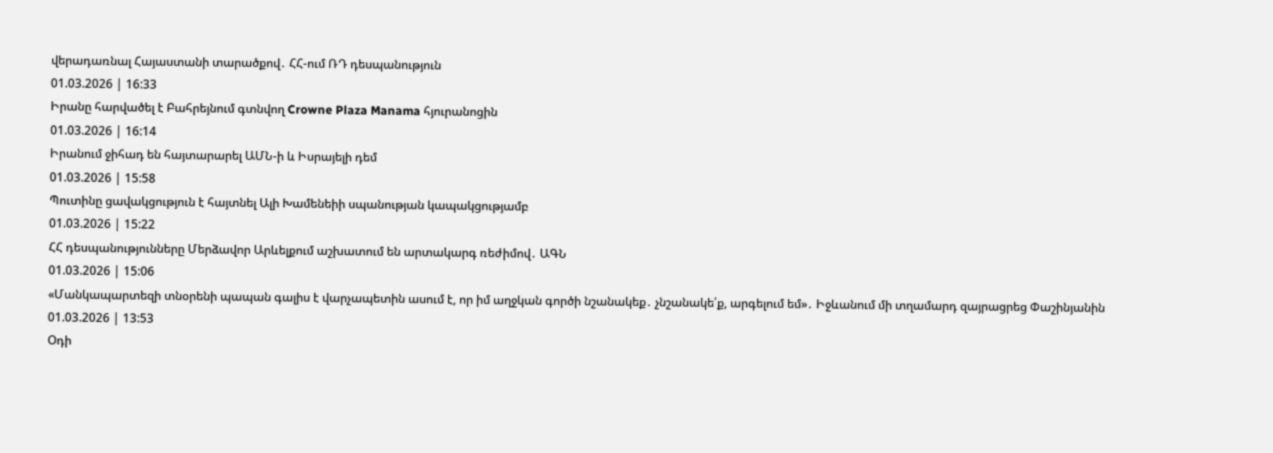վերադառնալ Հայաստանի տարածքով․ ՀՀ-ում ՌԴ դեսպանություն
01.03.2026 | 16:33
Իրանը հարվածել է Բահրեյնում գտնվող Crowne Plaza Manama հյուրանոցին
01.03.2026 | 16:14
Իրանում ջիհադ են հայտարարել ԱՄՆ-ի և Իսրայելի դեմ
01.03.2026 | 15:58
Պուտինը ցավակցություն է հայտնել Ալի Խամենեիի սպանության կապակցությամբ
01.03.2026 | 15:22
ՀՀ դեսպանությունները Մերձավոր Արևելքում աշխատում են արտակարգ ռեժիմով․ ԱԳՆ
01.03.2026 | 15:06
«Մանկապարտեզի տնօրենի պապան գալիս է վարչապետին ասում է, որ իմ աղջկան գործի նշանակեք․ չնշանակե՛ք, արգելում եմ»․ Իջևանում մի տղամարդ զայրացրեց Փաշինյանին
01.03.2026 | 13:53
Օդի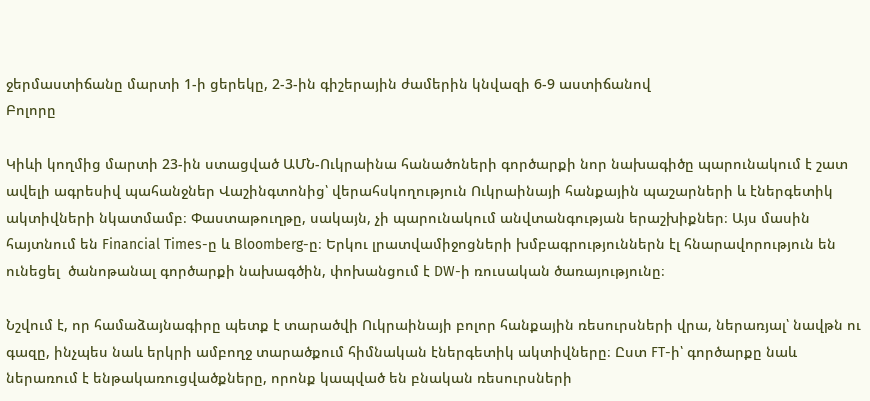ջերմաստիճանը մարտի 1-ի ցերեկը, 2-3-ին գիշերային ժամերին կնվազի 6-9 աստիճանով
Բոլորը

Կիևի կողմից մարտի 23-ին ստացված ԱՄՆ-Ուկրաինա հանածոների գործարքի նոր նախագիծը պարունակում է շատ ավելի ագրեսիվ պահանջներ Վաշինգտոնից՝ վերահսկողություն Ուկրաինայի հանքային պաշարների և էներգետիկ ակտիվների նկատմամբ։ Փաստաթուղթը, սակայն, չի պարունակում անվտանգության երաշխիքներ։ Այս մասին հայտնում են Financial Times-ը և Bloomberg-ը։ Երկու լրատվամիջոցների խմբագրություններն էլ հնարավորություն են ունեցել  ծանոթանալ գործարքի նախագծին, փոխանցում է DW-ի ռուսական ծառայությունը։

Նշվում է, որ համաձայնագիրը պետք է տարածվի Ուկրաինայի բոլոր հանքային ռեսուրսների վրա, ներառյալ՝ նավթն ու գազը, ինչպես նաև երկրի ամբողջ տարածքում հիմնական էներգետիկ ակտիվները։ Ըստ FT-ի՝ գործարքը նաև ներառում է ենթակառուցվածքները, որոնք կապված են բնական ռեսուրսների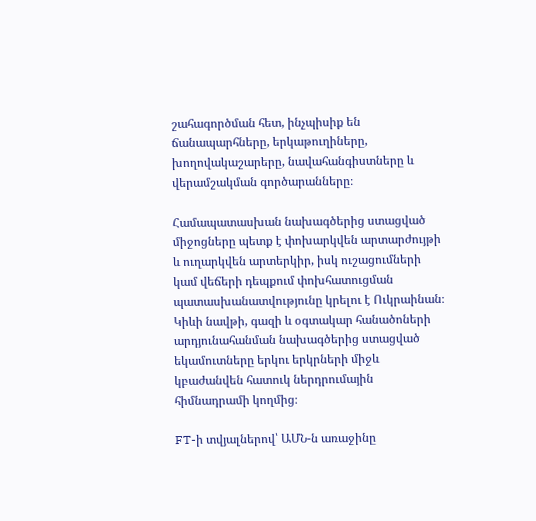շահագործման հետ, ինչպիսիք են ճանապարհները, երկաթուղիները, խողովակաշարերը, նավահանգիստները և վերամշակման գործարանները։

Համապատասխան նախագծերից ստացված միջոցները պետք է փոխարկվեն արտարժույթի և ուղարկվեն արտերկիր, իսկ ուշացումների կամ վեճերի դեպքում փոխհատուցման պատասխանատվությունը կրելու է Ուկրաինան։ Կիևի նավթի, գազի և օգտակար հանածոների արդյունահանման նախագծերից ստացված եկամուտները երկու երկրների միջև կբաժանվեն հատուկ ներդրումային հիմնադրամի կողմից։

FT-ի տվյալներով՝ ԱՄՆ-ն առաջինը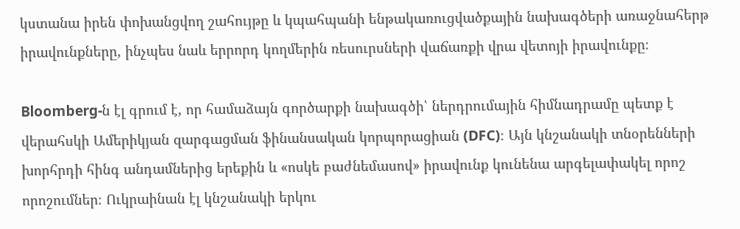կստանա իրեն փոխանցվող շահույթը և կպահպանի ենթակառուցվածքային նախագծերի առաջնահերթ իրավունքները, ինչպես նաև երրորդ կողմերին ռեսուրսների վաճառքի վրա վետոյի իրավունքը։

Bloomberg-ն էլ գրում է, որ համաձայն գործարքի նախագծի՝ ներդրումային հիմնադրամը պետք է վերահսկի Ամերիկյան զարգացման ֆինանսական կորպորացիան (DFC)։ Այն կնշանակի տնօրենների խորհրդի հինգ անդամներից երեքին և «ոսկե բաժնեմասով» իրավունք կունենա արգելափակել որոշ որոշումներ։ Ուկրաինան էլ կնշանակի երկու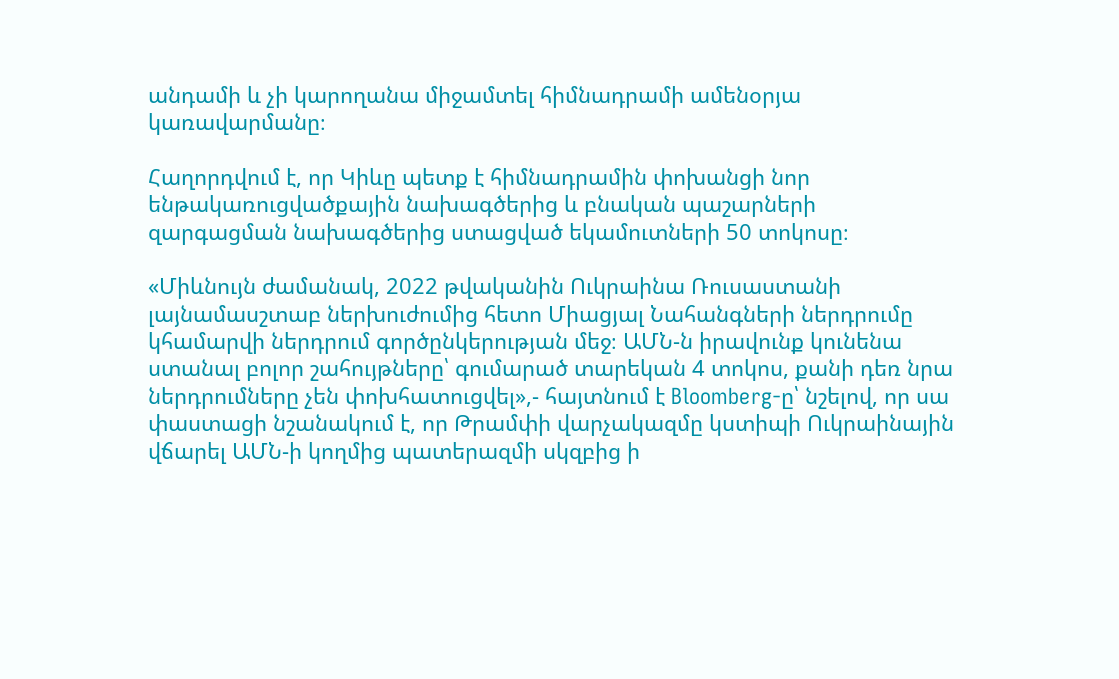անդամի և չի կարողանա միջամտել հիմնադրամի ամենօրյա կառավարմանը։

Հաղորդվում է, որ Կիևը պետք է հիմնադրամին փոխանցի նոր ենթակառուցվածքային նախագծերից և բնական պաշարների զարգացման նախագծերից ստացված եկամուտների 50 տոկոսը։

«Միևնույն ժամանակ, 2022 թվականին Ուկրաինա Ռուսաստանի լայնամասշտաբ ներխուժումից հետո Միացյալ Նահանգների ներդրումը կհամարվի ներդրում գործընկերության մեջ։ ԱՄՆ-ն իրավունք կունենա ստանալ բոլոր շահույթները՝ գումարած տարեկան 4 տոկոս, քանի դեռ նրա ներդրումները չեն փոխհատուցվել»,- հայտնում է Bloomberg-ը՝ նշելով, որ սա փաստացի նշանակում է, որ Թրամփի վարչակազմը կստիպի Ուկրաինային վճարել ԱՄՆ-ի կողմից պատերազմի սկզբից ի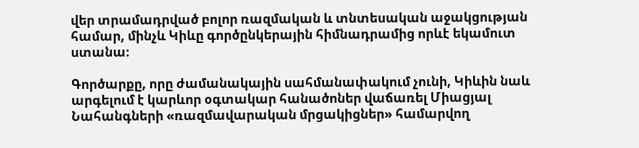վեր տրամադրված բոլոր ռազմական և տնտեսական աջակցության համար, մինչև Կիևը գործընկերային հիմնադրամից որևէ եկամուտ ստանա։

Գործարքը, որը ժամանակային սահմանափակում չունի, Կիևին նաև արգելում է կարևոր օգտակար հանածոներ վաճառել Միացյալ Նահանգների «ռազմավարական մրցակիցներ» համարվող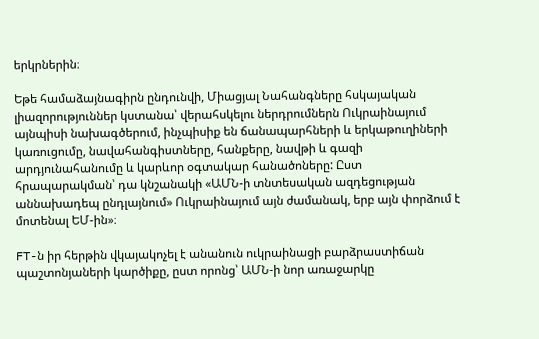երկրներին։

Եթե համաձայնագիրն ընդունվի, Միացյալ Նահանգները հսկայական լիազորություններ կստանա՝ վերահսկելու ներդրումներն Ուկրաինայում այնպիսի նախագծերում, ինչպիսիք են ճանապարհների և երկաթուղիների կառուցումը, նավահանգիստները, հանքերը, նավթի և գազի արդյունահանումը և կարևոր օգտակար հանածոները: Ըստ հրապարակման՝ դա կնշանակի «ԱՄՆ-ի տնտեսական ազդեցության աննախադեպ ընդլայնում» Ուկրաինայում այն ժամանակ, երբ այն փորձում է մոտենալ ԵՄ-ին»։

FT-ն իր հերթին վկայակոչել է անանուն ուկրաինացի բարձրաստիճան պաշտոնյաների կարծիքը, ըստ որոնց՝ ԱՄՆ-ի նոր առաջարկը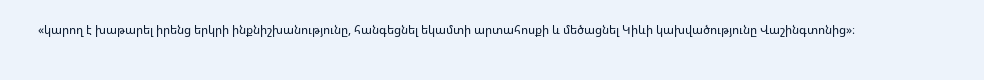«կարող է խաթարել իրենց երկրի ինքնիշխանությունը, հանգեցնել եկամտի արտահոսքի և մեծացնել Կիևի կախվածությունը Վաշինգտոնից»։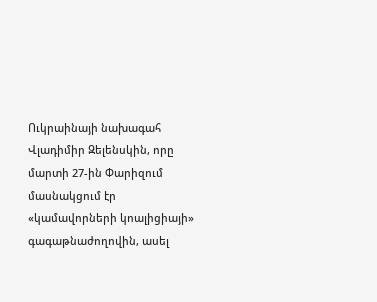Ուկրաինայի նախագահ Վլադիմիր Զելենսկին, որը մարտի 27-ին Փարիզում մասնակցում էր «կամավորների կոալիցիայի» գագաթնաժողովին, ասել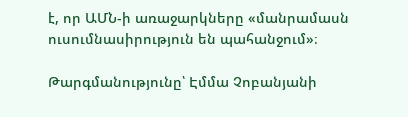է, որ ԱՄՆ-ի առաջարկները «մանրամասն ուսումնասիրություն են պահանջում»։

Թարգմանությունը՝ Էմմա Չոբանյանի